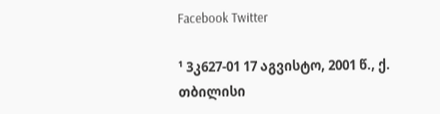Facebook Twitter

¹ 3კ627-01 17 აგვისტო, 2001 წ., ქ. თბილისი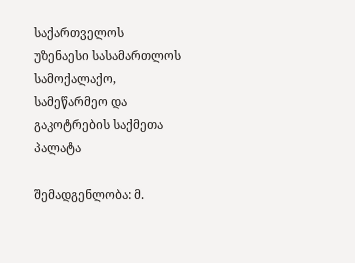საქართველოს უზენაესი სასამართლოს სამოქალაქო, სამეწარმეო და გაკოტრების საქმეთა პალატა

შემადგენლობა: მ.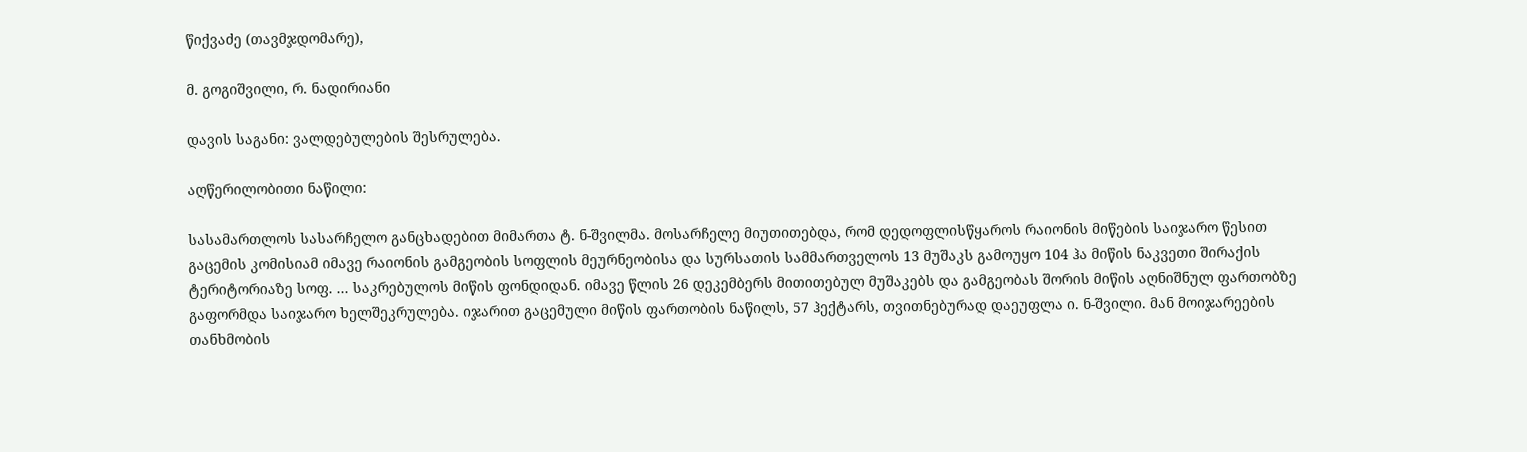წიქვაძე (თავმჯდომარე),

მ. გოგიშვილი, რ. ნადირიანი

დავის საგანი: ვალდებულების შესრულება.

აღწერილობითი ნაწილი:

სასამართლოს სასარჩელო განცხადებით მიმართა ტ. ნ-შვილმა. მოსარჩელე მიუთითებდა, რომ დედოფლისწყაროს რაიონის მიწების საიჯარო წესით გაცემის კომისიამ იმავე რაიონის გამგეობის სოფლის მეურნეობისა და სურსათის სამმართველოს 13 მუშაკს გამოუყო 104 ჰა მიწის ნაკვეთი შირაქის ტერიტორიაზე სოფ. ... საკრებულოს მიწის ფონდიდან. იმავე წლის 26 დეკემბერს მითითებულ მუშაკებს და გამგეობას შორის მიწის აღნიშნულ ფართობზე გაფორმდა საიჯარო ხელშეკრულება. იჯარით გაცემული მიწის ფართობის ნაწილს, 57 ჰექტარს, თვითნებურად დაეუფლა ი. ნ-შვილი. მან მოიჯარეების თანხმობის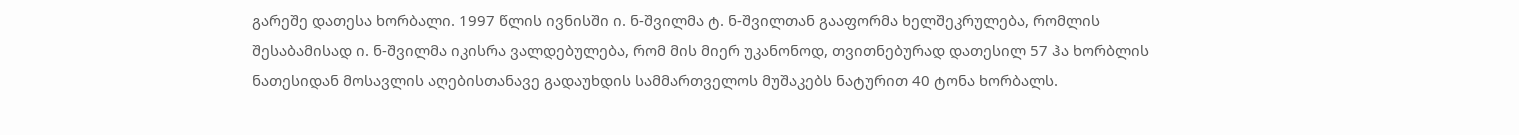გარეშე დათესა ხორბალი. 1997 წლის ივნისში ი. ნ-შვილმა ტ. ნ-შვილთან გააფორმა ხელშეკრულება, რომლის შესაბამისად ი. ნ-შვილმა იკისრა ვალდებულება, რომ მის მიერ უკანონოდ, თვითნებურად დათესილ 57 ჰა ხორბლის ნათესიდან მოსავლის აღებისთანავე გადაუხდის სამმართველოს მუშაკებს ნატურით 40 ტონა ხორბალს.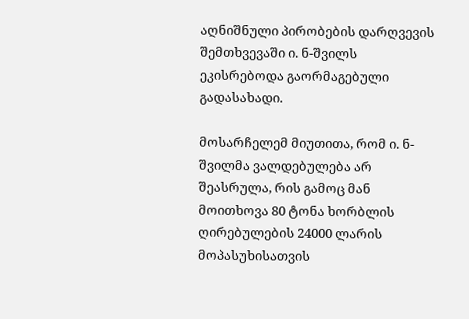აღნიშნული პირობების დარღვევის შემთხვევაში ი. ნ-შვილს ეკისრებოდა გაორმაგებული გადასახადი.

მოსარჩელემ მიუთითა, რომ ი. ნ-შვილმა ვალდებულება არ შეასრულა, რის გამოც მან მოითხოვა 80 ტონა ხორბლის ღირებულების 24000 ლარის მოპასუხისათვის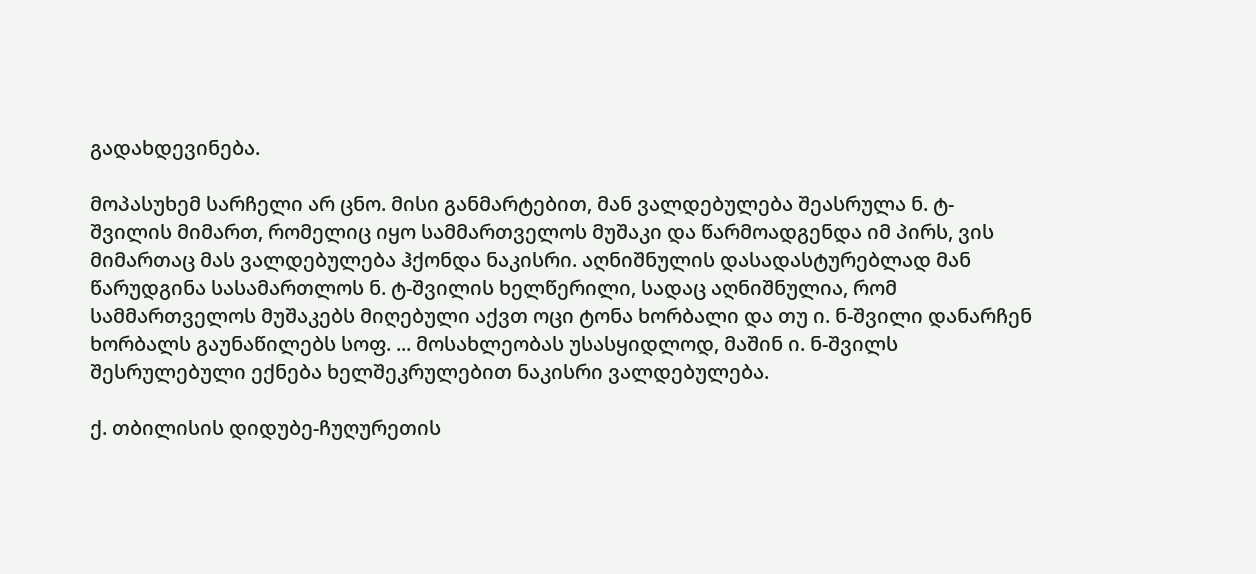გადახდევინება.

მოპასუხემ სარჩელი არ ცნო. მისი განმარტებით, მან ვალდებულება შეასრულა ნ. ტ-შვილის მიმართ, რომელიც იყო სამმართველოს მუშაკი და წარმოადგენდა იმ პირს, ვის მიმართაც მას ვალდებულება ჰქონდა ნაკისრი. აღნიშნულის დასადასტურებლად მან წარუდგინა სასამართლოს ნ. ტ-შვილის ხელწერილი, სადაც აღნიშნულია, რომ სამმართველოს მუშაკებს მიღებული აქვთ ოცი ტონა ხორბალი და თუ ი. ნ-შვილი დანარჩენ ხორბალს გაუნაწილებს სოფ. ... მოსახლეობას უსასყიდლოდ, მაშინ ი. ნ-შვილს შესრულებული ექნება ხელშეკრულებით ნაკისრი ვალდებულება.

ქ. თბილისის დიდუბე-ჩუღურეთის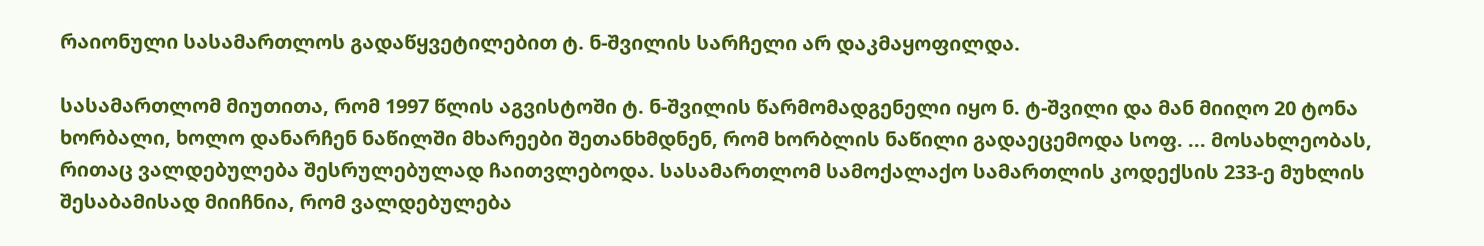რაიონული სასამართლოს გადაწყვეტილებით ტ. ნ-შვილის სარჩელი არ დაკმაყოფილდა.

სასამართლომ მიუთითა, რომ 1997 წლის აგვისტოში ტ. ნ-შვილის წარმომადგენელი იყო ნ. ტ-შვილი და მან მიიღო 20 ტონა ხორბალი, ხოლო დანარჩენ ნაწილში მხარეები შეთანხმდნენ, რომ ხორბლის ნაწილი გადაეცემოდა სოფ. ... მოსახლეობას, რითაც ვალდებულება შესრულებულად ჩაითვლებოდა. სასამართლომ სამოქალაქო სამართლის კოდექსის 233-ე მუხლის შესაბამისად მიიჩნია, რომ ვალდებულება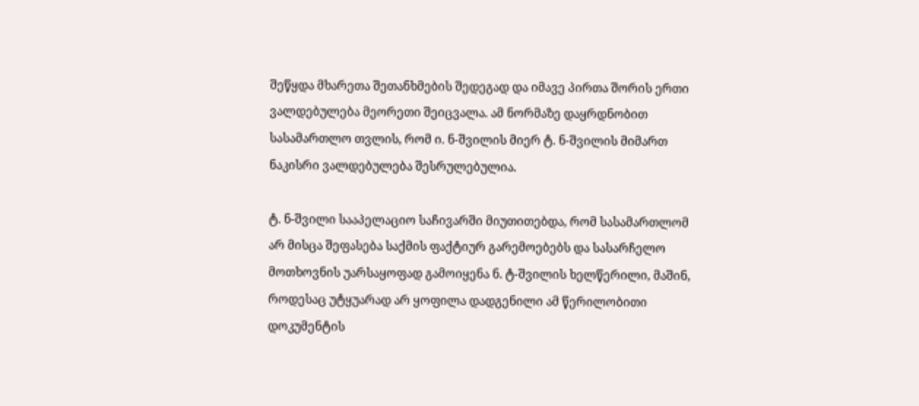შეწყდა მხარეთა შეთანხმების შედეგად და იმავე პირთა შორის ერთი ვალდებულება მეორეთი შეიცვალა. ამ ნორმაზე დაყრდნობით სასამართლო თვლის, რომ ი. ნ-შვილის მიერ ტ. ნ-შვილის მიმართ ნაკისრი ვალდებულება შესრულებულია.

ტ. ნ-შვილი სააპელაციო საჩივარში მიუთითებდა, რომ სასამართლომ არ მისცა შეფასება საქმის ფაქტიურ გარემოებებს და სასარჩელო მოთხოვნის უარსაყოფად გამოიყენა ნ. ტ-შვილის ხელწერილი, მაშინ, როდესაც უტყუარად არ ყოფილა დადგენილი ამ წერილობითი დოკუმენტის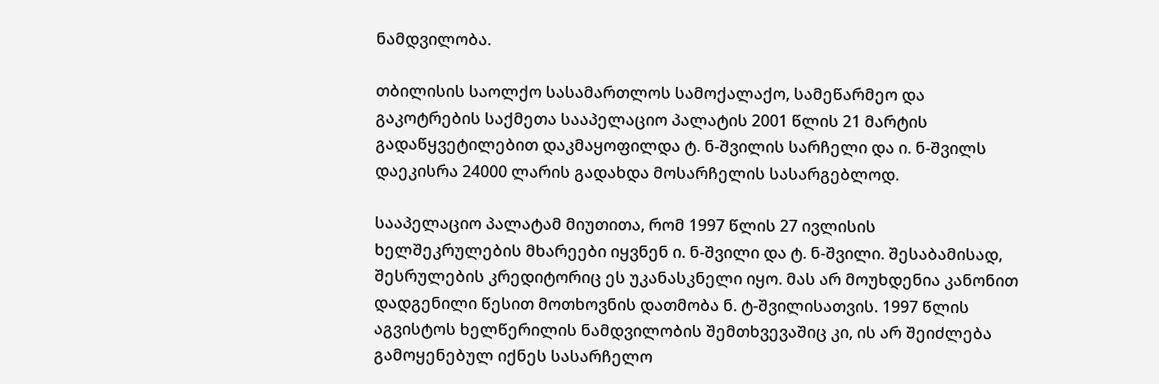ნამდვილობა.

თბილისის საოლქო სასამართლოს სამოქალაქო, სამეწარმეო და გაკოტრების საქმეთა სააპელაციო პალატის 2001 წლის 21 მარტის გადაწყვეტილებით დაკმაყოფილდა ტ. ნ-შვილის სარჩელი და ი. ნ-შვილს დაეკისრა 24000 ლარის გადახდა მოსარჩელის სასარგებლოდ.

სააპელაციო პალატამ მიუთითა, რომ 1997 წლის 27 ივლისის ხელშეკრულების მხარეები იყვნენ ი. ნ-შვილი და ტ. ნ-შვილი. შესაბამისად, შესრულების კრედიტორიც ეს უკანასკნელი იყო. მას არ მოუხდენია კანონით დადგენილი წესით მოთხოვნის დათმობა ნ. ტ-შვილისათვის. 1997 წლის აგვისტოს ხელწერილის ნამდვილობის შემთხვევაშიც კი, ის არ შეიძლება გამოყენებულ იქნეს სასარჩელო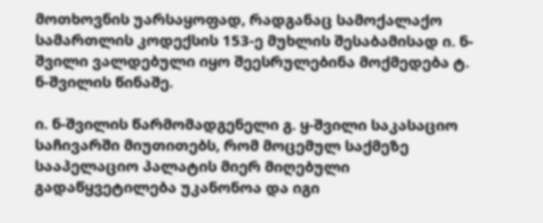მოთხოვნის უარსაყოფად, რადგანაც სამოქალაქო სამართლის კოდექსის 153-ე მუხლის შესაბამისად ი. ნ-შვილი ვალდებული იყო შეესრულებინა მოქმედება ტ. ნ-შვილის წინაშე.

ი. ნ-შვილის წარმომადგენელი გ. ყ-შვილი საკასაციო საჩივარში მიუთითებს, რომ მოცემულ საქმეზე სააპელაციო პალატის მიერ მიღებული გადაწყვეტილება უკანონოა და იგი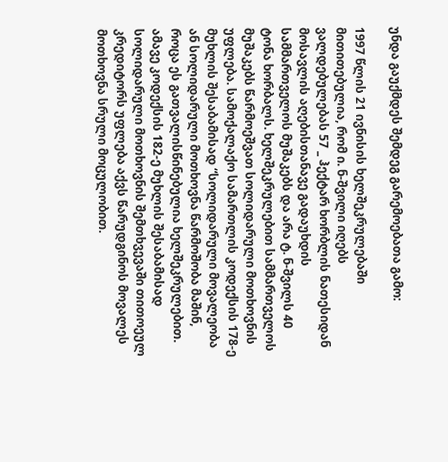უნდა გაუქმდეს შემდეგ გარემოებათა გამო:

1997 წლის 21 ივნისის ხელშეკრულებაში მითითებულია, რომ ი. ნ-შვილი იღებს ვალდებულებას 57 _ ჰექტარ ხორბლის ნათესიდან მოსავლის აღებისთანავე გადაუხდის სამმართველოს მუშაკებს და არა ტ. ნ-შვილს 40 ტონა ხორბალს. ხელშეკრულებით სამმართველოს მუშაკებს წარმოეშვათ სოლიდარული მოთხოვნის უფლება. სამოქალაქო სამართლის კოდექსის 178-ე მუხლის შესაბამისად “სოლიდარული მოვალეობა ან სოლიდარული მოთხოვნა წარმოშობა მაშინ, როცა ეს გათვალისწინებულია ხელშეკრულებით. ამავე კოდექსის 182-ე მუხლის შესაბამისად სოლიდარული მოთხოვნის შემთხვევაში თითოეულ კრედიტორს უფლება აქვს წარუდგინოს მოვალეს მოთხოვნა სრული მოცულობით.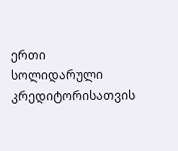ერთი სოლიდარული კრედიტორისათვის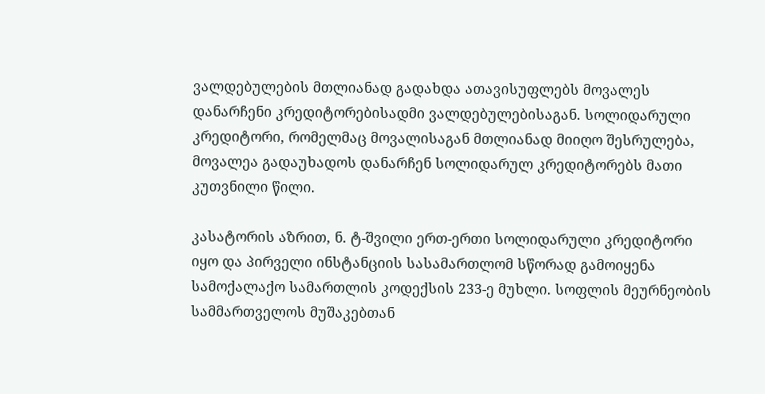ვალდებულების მთლიანად გადახდა ათავისუფლებს მოვალეს დანარჩენი კრედიტორებისადმი ვალდებულებისაგან. სოლიდარული კრედიტორი, რომელმაც მოვალისაგან მთლიანად მიიღო შესრულება, მოვალეა გადაუხადოს დანარჩენ სოლიდარულ კრედიტორებს მათი კუთვნილი წილი.

კასატორის აზრით, ნ. ტ-შვილი ერთ-ერთი სოლიდარული კრედიტორი იყო და პირველი ინსტანციის სასამართლომ სწორად გამოიყენა სამოქალაქო სამართლის კოდექსის 233-ე მუხლი. სოფლის მეურნეობის სამმართველოს მუშაკებთან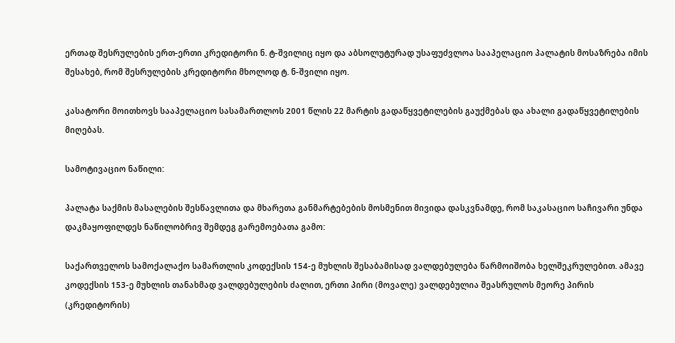ერთად შესრულების ერთ-ერთი კრედიტორი ნ. ტ-შვილიც იყო და აბსოლუტურად უსაფუძვლოა სააპელაციო პალატის მოსაზრება იმის შესახებ, რომ შესრულების კრედიტორი მხოლოდ ტ. ნ-შვილი იყო.

კასატორი მოითხოვს სააპელაციო სასამართლოს 2001 წლის 22 მარტის გადაწყვეტილების გაუქმებას და ახალი გადაწყვეტილების მიღებას.

სამოტივაციო ნაწილი:

პალატა საქმის მასალების შესწავლითა და მხარეთა განმარტებების მოსმენით მივიდა დასკვნამდე, რომ საკასაციო საჩივარი უნდა დაკმაყოფილდეს ნაწილობრივ შემდეგ გარემოებათა გამო:

საქართველოს სამოქალაქო სამართლის კოდექსის 154-ე მუხლის შესაბამისად ვალდებულება წარმოიშობა ხელშეკრულებით. ამავე კოდექსის 153-ე მუხლის თანახმად ვალდებულების ძალით, ერთი პირი (მოვალე) ვალდებულია შეასრულოს მეორე პირის (კრედიტორის)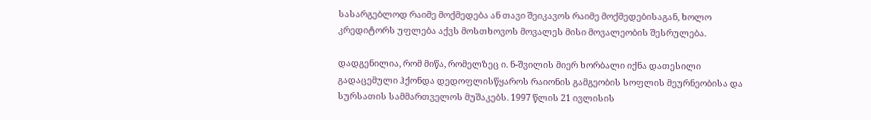სასარგებლოდ რაიმე მოქმედება ან თავი შეიკავოს რაიმე მოქმედებისაგან, ხოლო კრედიტორს უფლება აქვს მოსთხოვოს მოვალეს მისი მოვალეობის შესრულება.

დადგენილია, რომ მიწა, რომელზეც ი. ნ-შვილის მიერ ხორბალი იქნა დათესილი გადაცემული ჰქონდა დედოფლისწყაროს რაიონის გამგეობის სოფლის მეურნეობისა და სურსათის სამმართველოს მუშაკებს. 1997 წლის 21 ივლისის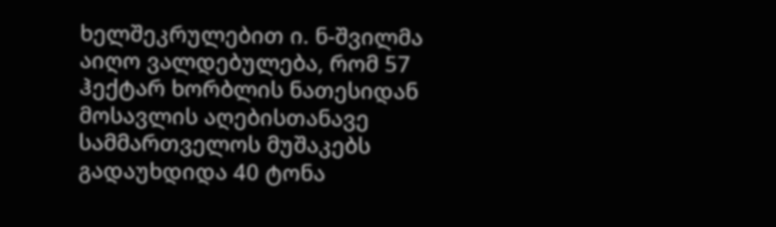ხელშეკრულებით ი. ნ-შვილმა აიღო ვალდებულება, რომ 57 ჰექტარ ხორბლის ნათესიდან მოსავლის აღებისთანავე სამმართველოს მუშაკებს გადაუხდიდა 40 ტონა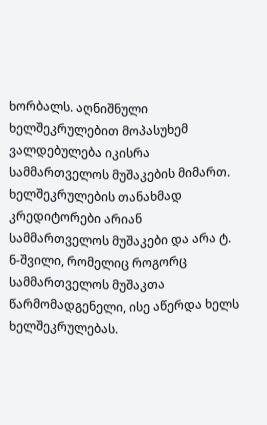ხორბალს. აღნიშნული ხელშეკრულებით მოპასუხემ ვალდებულება იკისრა სამმართველოს მუშაკების მიმართ. ხელშეკრულების თანახმად კრედიტორები არიან სამმართველოს მუშაკები და არა ტ. ნ-შვილი, რომელიც როგორც სამმართველოს მუშაკთა წარმომადგენელი, ისე აწერდა ხელს ხელშეკრულებას.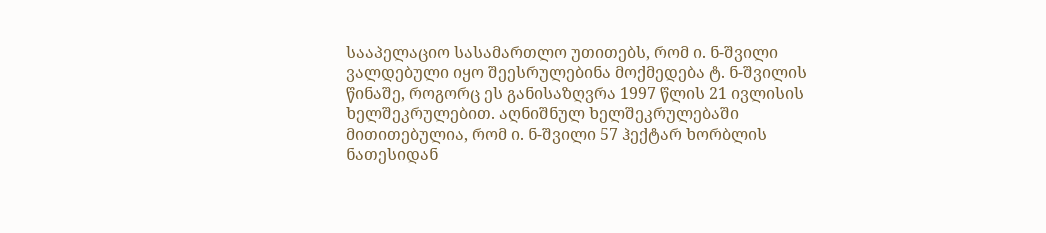სააპელაციო სასამართლო უთითებს, რომ ი. ნ-შვილი ვალდებული იყო შეესრულებინა მოქმედება ტ. ნ-შვილის წინაშე, როგორც ეს განისაზღვრა 1997 წლის 21 ივლისის ხელშეკრულებით. აღნიშნულ ხელშეკრულებაში მითითებულია, რომ ი. ნ-შვილი 57 ჰექტარ ხორბლის ნათესიდან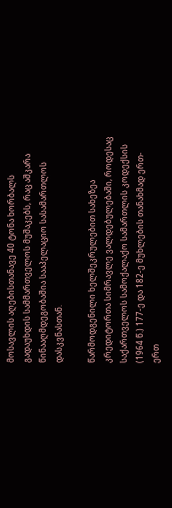მოსავლის აღებისთანავე 40 ტონა ხორბალს გადაუხდის სამმართველოს მუშაკებს, რაც აშკარა წინააღმდეგობაშია სააპელაციო სასამართლოს დასკვნასთან.

წარმოდგენილი ხელშეკრულებით სახეზეა კრედიტორთა სიმრავლე ვალდებულებაში, როდესაც საქართველოს სამოქალაქო სამართლის კოდექსის (1964 წ.) 177-ე და 182-ე მუხლების თანახმად ერთ-ერთ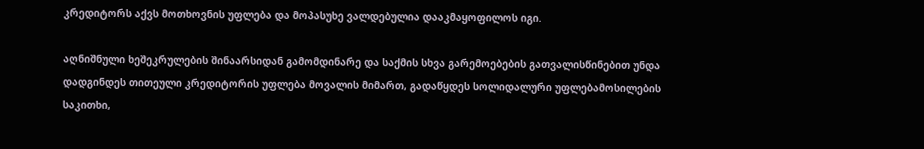კრედიტორს აქვს მოთხოვნის უფლება და მოპასუხე ვალდებულია დააკმაყოფილოს იგი.

აღნიშნული ხეშეკრულების შინაარსიდან გამომდინარე და საქმის სხვა გარემოებების გათვალისწინებით უნდა დადგინდეს თითეული კრედიტორის უფლება მოვალის მიმართ, გადაწყდეს სოლიდალური უფლებამოსილების საკითხი,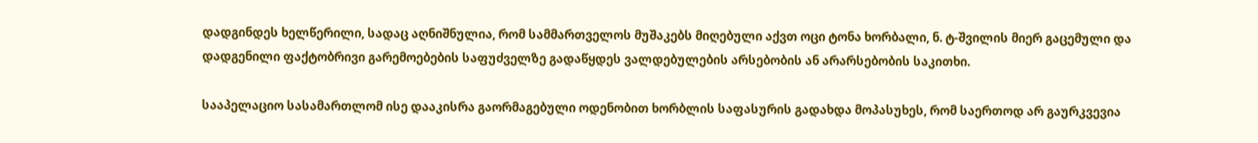დადგინდეს ხელწერილი, სადაც აღნიშნულია, რომ სამმართველოს მუშაკებს მიღებული აქვთ ოცი ტონა ხორბალი, ნ. ტ-შვილის მიერ გაცემული და დადგენილი ფაქტობრივი გარემოებების საფუძველზე გადაწყდეს ვალდებულების არსებობის ან არარსებობის საკითხი.

სააპელაციო სასამართლომ ისე დააკისრა გაორმაგებული ოდენობით ხორბლის საფასურის გადახდა მოპასუხეს, რომ საერთოდ არ გაურკვევია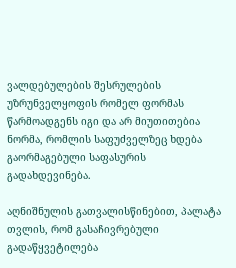ვალდებულების შესრულების უზრუნველყოფის რომელ ფორმას წარმოადგენს იგი და არ მიუთითებია ნორმა, რომლის საფუძველზეც ხდება გაორმაგებული საფასურის გადახდევინება.

აღნიშნულის გათვალისწინებით, პალატა თვლის, რომ გასაჩივრებული გადაწყვეტილება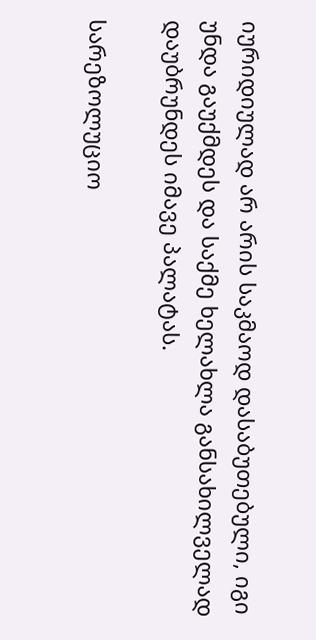იურიდიულად არ არის საკმაოდ დასაბუთებული, იგი უნდა გაუქმდეს და საქმე ხელახლა განსახილველად დაუბრუნდეს იმავე პალატას.

სარეზოლუციო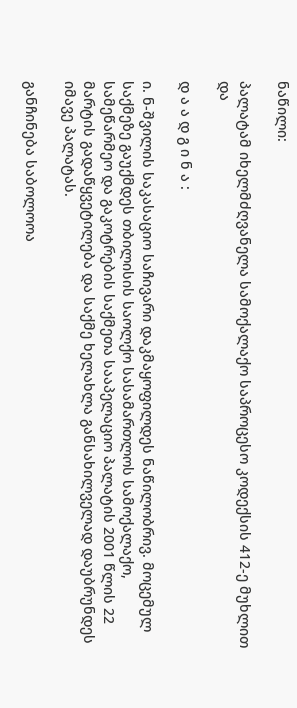ნაწილი:

პალატამ იხელმძღვანელა სამოქალაქო საპროცესო კოდექსის 412-ე მუხლით და

დ ა ა დ გ ი ნ ა :

ი. ნ-შვილის საკასაციო საჩივარი დაკმაყოფილდეს ნაწილობრივ. მოცემულ საქმეზე გაუქმდეს თბილისის საოლქო სასამართლოს სამოქალაქო, სამეწარმეო და გაკოტრების საქმეთა სააპელაციო პალატის 2001 წლის 22 მარტის გადაწყვეტილება და საქმე ხელახლა განსახილველად დაუბრუნდეს იმავე პალატას.

განჩინება საბოლოოა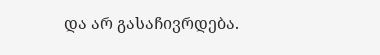და არ გასაჩივრდება.